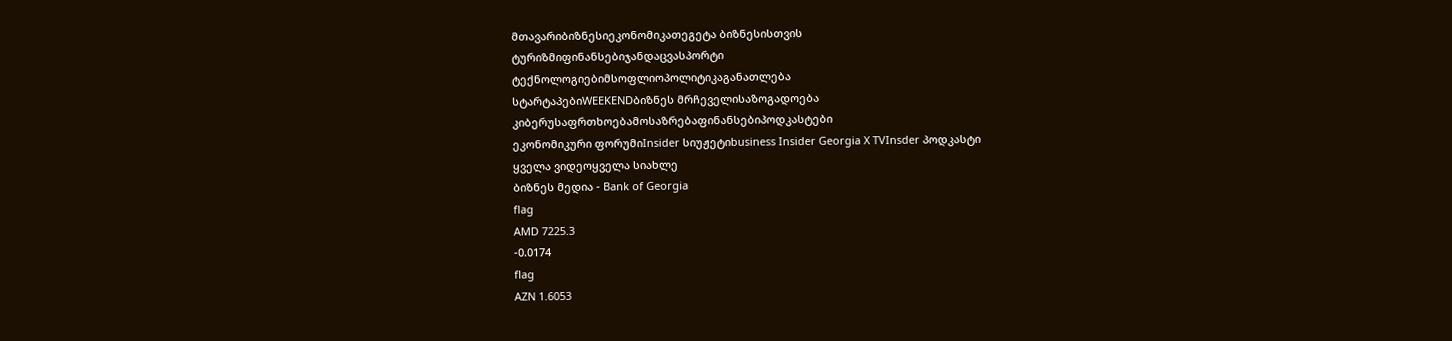მთავარიბიზნესიეკონომიკათეგეტა ბიზნესისთვის
ტურიზმიფინანსებიჯანდაცვასპორტი
ტექნოლოგიებიმსოფლიოპოლიტიკაგანათლება
სტარტაპებიWEEKENDბიზნეს მრჩეველისაზოგადოება
კიბერუსაფრთხოებამოსაზრებაფინანსებიპოდკასტები
ეკონომიკური ფორუმიInsider სიუჟეტიbusiness Insider Georgia X TVInsder პოდკასტი
ყველა ვიდეოყველა სიახლე
ბიზნეს მედია - Bank of Georgia
flag
AMD 7225.3
-0.0174
flag
AZN 1.6053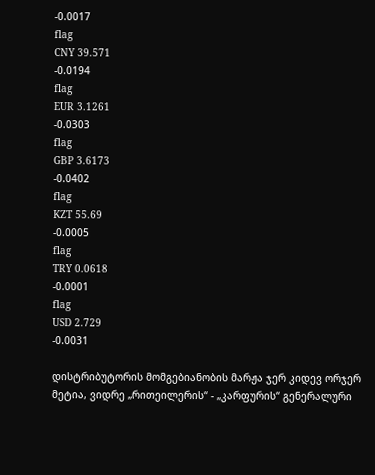-0.0017
flag
CNY 39.571
-0.0194
flag
EUR 3.1261
-0.0303
flag
GBP 3.6173
-0.0402
flag
KZT 55.69
-0.0005
flag
TRY 0.0618
-0.0001
flag
USD 2.729
-0.0031

დისტრიბუტორის მომგებიანობის მარჟა ჯერ კიდევ ორჯერ მეტია, ვიდრე „რითეილერის“ - „კარფურის“ გენერალური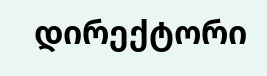დირექტორი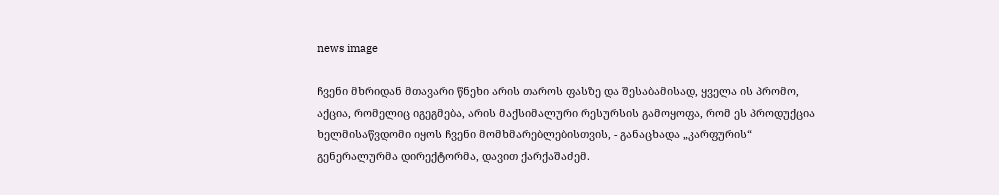news image

ჩვენი მხრიდან მთავარი წნეხი არის თაროს ფასზე და შესაბამისად, ყველა ის პრომო, აქცია, რომელიც იგეგმება, არის მაქსიმალური რესურსის გამოყოფა, რომ ეს პროდუქცია ხელმისაწვდომი იყოს ჩვენი მომხმარებლებისთვის, - განაცხადა „კარფურის“ გენერალურმა დირექტორმა, დავით ქარქაშაძემ.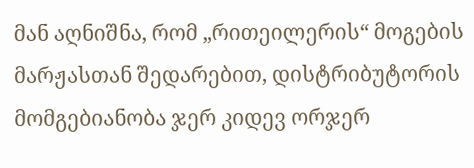მან აღნიშნა, რომ „რითეილერის“ მოგების მარჟასთან შედარებით, დისტრიბუტორის მომგებიანობა ჯერ კიდევ ორჯერ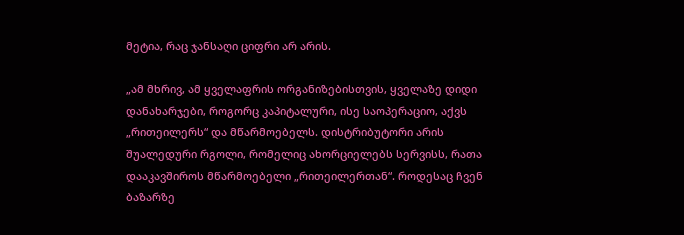მეტია, რაც ჯანსაღი ციფრი არ არის.

„ამ მხრივ, ამ ყველაფრის ორგანიზებისთვის, ყველაზე დიდი დანახარჯები, როგორც კაპიტალური, ისე საოპერაციო, აქვს „რითეილერს“ და მწარმოებელს. დისტრიბუტორი არის შუალედური რგოლი, რომელიც ახორციელებს სერვისს, რათა დააკავშიროს მწარმოებელი „რითეილერთან“. როდესაც ჩვენ ბაზარზე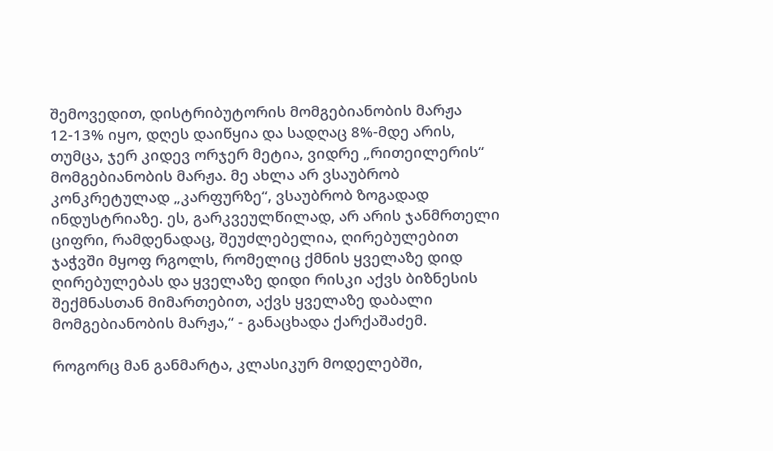შემოვედით, დისტრიბუტორის მომგებიანობის მარჟა 12-13% იყო, დღეს დაიწყია და სადღაც 8%-მდე არის, თუმცა, ჯერ კიდევ ორჯერ მეტია, ვიდრე „რითეილერის“ მომგებიანობის მარჟა. მე ახლა არ ვსაუბრობ კონკრეტულად „კარფურზე“, ვსაუბრობ ზოგადად ინდუსტრიაზე. ეს, გარკვეულწილად, არ არის ჯანმრთელი ციფრი, რამდენადაც, შეუძლებელია, ღირებულებით ჯაჭვში მყოფ რგოლს, რომელიც ქმნის ყველაზე დიდ ღირებულებას და ყველაზე დიდი რისკი აქვს ბიზნესის შექმნასთან მიმართებით, აქვს ყველაზე დაბალი მომგებიანობის მარჟა,“ - განაცხადა ქარქაშაძემ.

როგორც მან განმარტა, კლასიკურ მოდელებში,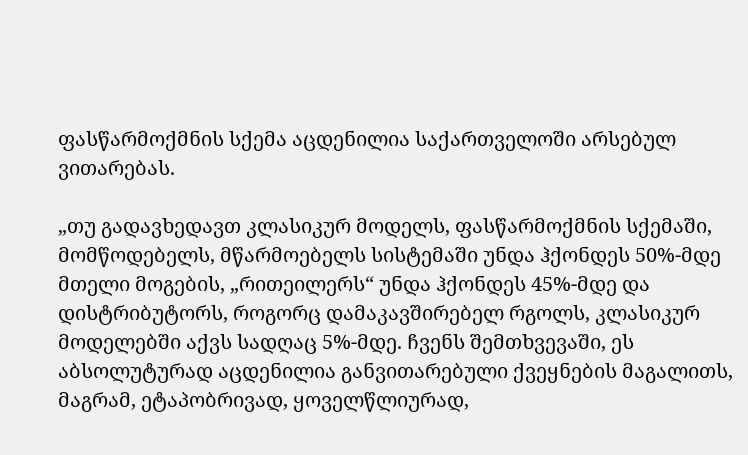ფასწარმოქმნის სქემა აცდენილია საქართველოში არსებულ ვითარებას.

„თუ გადავხედავთ კლასიკურ მოდელს, ფასწარმოქმნის სქემაში, მომწოდებელს, მწარმოებელს სისტემაში უნდა ჰქონდეს 50%-მდე მთელი მოგების, „რითეილერს“ უნდა ჰქონდეს 45%-მდე და დისტრიბუტორს, როგორც დამაკავშირებელ რგოლს, კლასიკურ მოდელებში აქვს სადღაც 5%-მდე. ჩვენს შემთხვევაში, ეს აბსოლუტურად აცდენილია განვითარებული ქვეყნების მაგალითს, მაგრამ, ეტაპობრივად, ყოველწლიურად,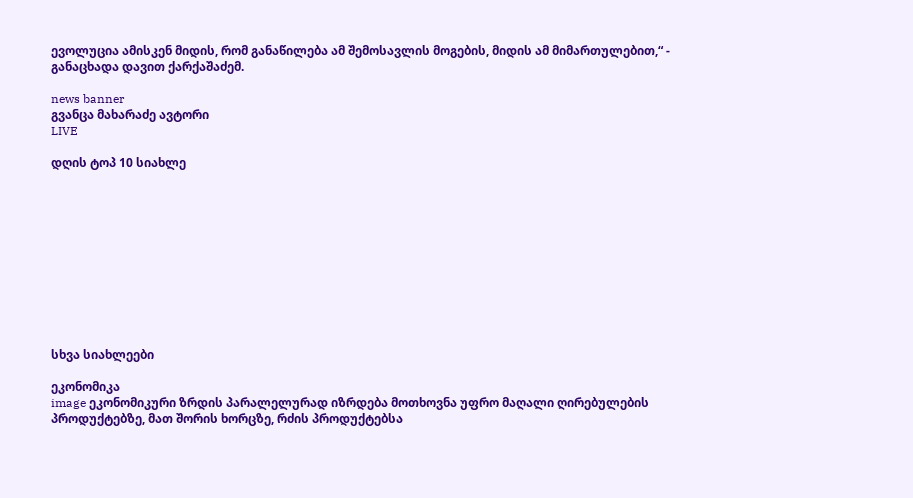ევოლუცია ამისკენ მიდის, რომ განაწილება ამ შემოსავლის მოგების, მიდის ამ მიმართულებით,“ - განაცხადა დავით ქარქაშაძემ.

news banner
გვანცა მახარაძე ავტორი
LIVE

დღის ტოპ 10 სიახლე











სხვა სიახლეები

ეკონომიკა
image ეკონომიკური ზრდის პარალელურად იზრდება მოთხოვნა უფრო მაღალი ღირებულების პროდუქტებზე, მათ შორის ხორცზე, რძის პროდუქტებსა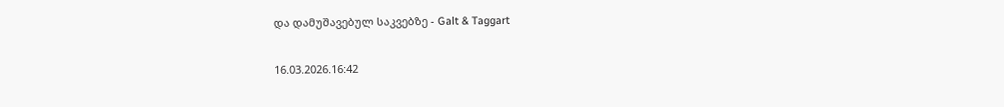და დამუშავებულ საკვებზე - Galt & Taggart

16.03.2026.16:42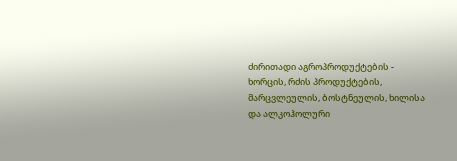ძირითადი აგროპროდუქტების - ხორცის, რძის პროდუქტების, მარცვლეულის, ბოსტნეულის, ხილისა და ალკოჰოლური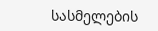სასმელების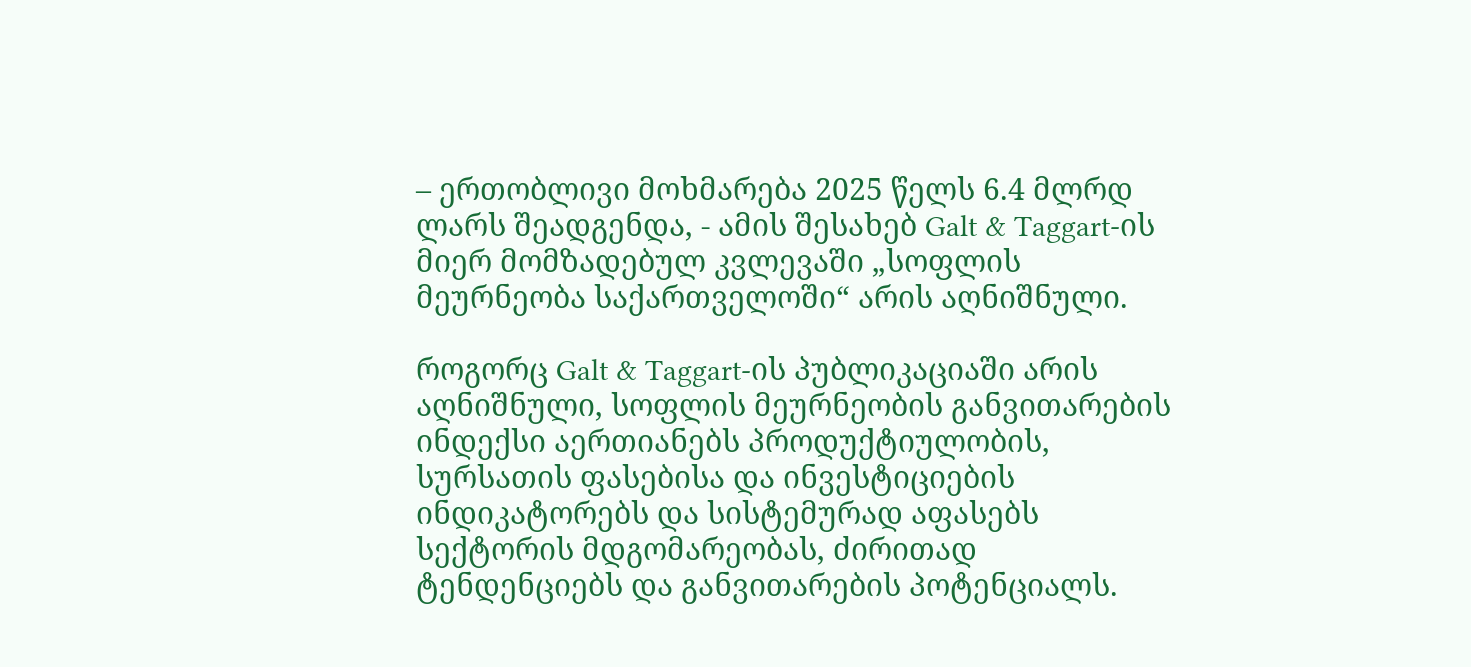– ერთობლივი მოხმარება 2025 წელს 6.4 მლრდ ლარს შეადგენდა, - ამის შესახებ Galt & Taggart-ის მიერ მომზადებულ კვლევაში „სოფლის მეურნეობა საქართველოში“ არის აღნიშნული.

როგორც Galt & Taggart-ის პუბლიკაციაში არის აღნიშნული, სოფლის მეურნეობის განვითარების ინდექსი აერთიანებს პროდუქტიულობის, სურსათის ფასებისა და ინვესტიციების ინდიკატორებს და სისტემურად აფასებს სექტორის მდგომარეობას, ძირითად ტენდენციებს და განვითარების პოტენციალს.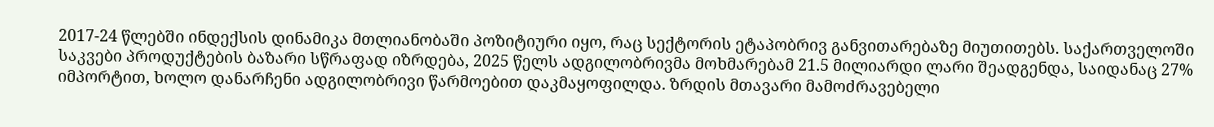2017-24 წლებში ინდექსის დინამიკა მთლიანობაში პოზიტიური იყო, რაც სექტორის ეტაპობრივ განვითარებაზე მიუთითებს. საქართველოში საკვები პროდუქტების ბაზარი სწრაფად იზრდება, 2025 წელს ადგილობრივმა მოხმარებამ 21.5 მილიარდი ლარი შეადგენდა, საიდანაც 27% იმპორტით, ხოლო დანარჩენი ადგილობრივი წარმოებით დაკმაყოფილდა. ზრდის მთავარი მამოძრავებელი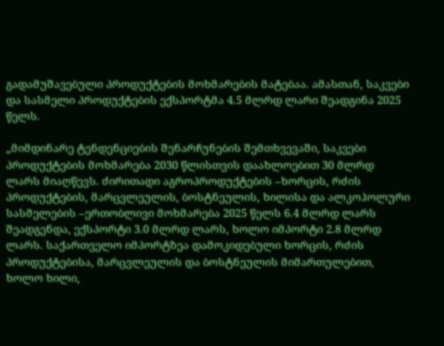გადამუშავებული პროდუქტების მოხმარების მატებაა. ამასთან, საკვები და სასმელი პროდუქტების ექსპორტმა 4.5 მლრდ ლარი შეადგინა 2025 წელს.

„მიმდინარე ტენდენციების შენარჩუნების შემთხვევაში, საკვები პროდუქტების მოხმარება 2030 წლისთვის დაახლოებით 30 მლრდ ლარს მიაღწევს. ძირითადი აგროპროდუქტების –ხორცის, რძის პროდუქტების, მარცვლეულის, ბოსტნეულის, ხილისა და ალკოჰოლური სასმელების –ერთობლივი მოხმარება 2025 წელს 6.4 მლრდ ლარს შეადგენდა, ექსპორტი 3.0 მლრდ ლარს, ხოლო იმპორტი 2.8 მლრდ ლარს. საქართველო იმპორტზეა დამოკიდებული ხორცის, რძის პროდუქტებისა, მარცვლეულის და ბოსტნეულის მიმართულებით, ხოლო ხილი,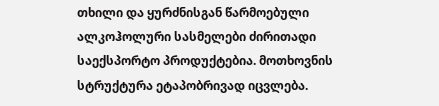თხილი და ყურძნისგან წარმოებული ალკოჰოლური სასმელები ძირითადი საექსპორტო პროდუქტებია. მოთხოვნის სტრუქტურა ეტაპობრივად იცვლება.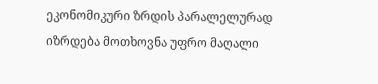ეკონომიკური ზრდის პარალელურად იზრდება მოთხოვნა უფრო მაღალი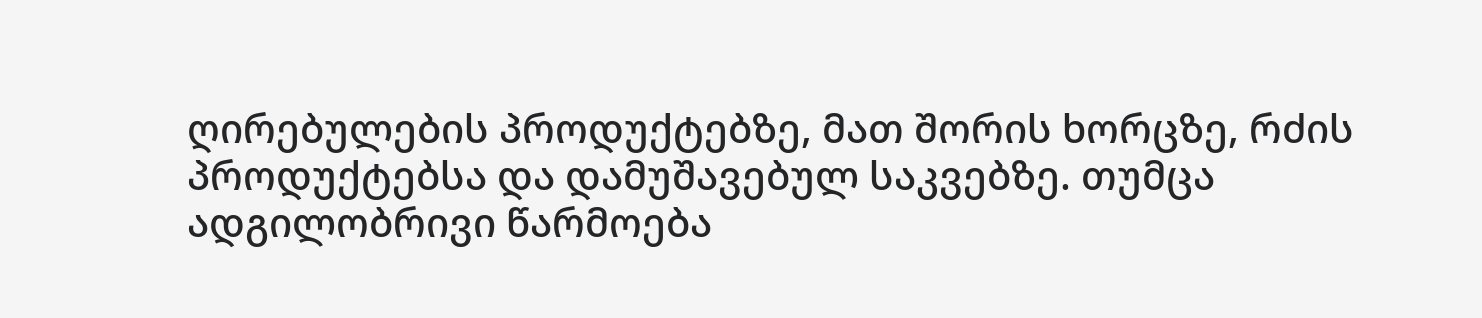ღირებულების პროდუქტებზე, მათ შორის ხორცზე, რძის პროდუქტებსა და დამუშავებულ საკვებზე. თუმცა ადგილობრივი წარმოება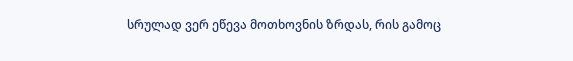სრულად ვერ ეწევა მოთხოვნის ზრდას, რის გამოც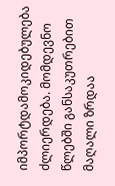იმპორტდამოკიდებულება ძლიერდება. მომდევნო წლებში განსაკუთრებით მაღალი ზრდაა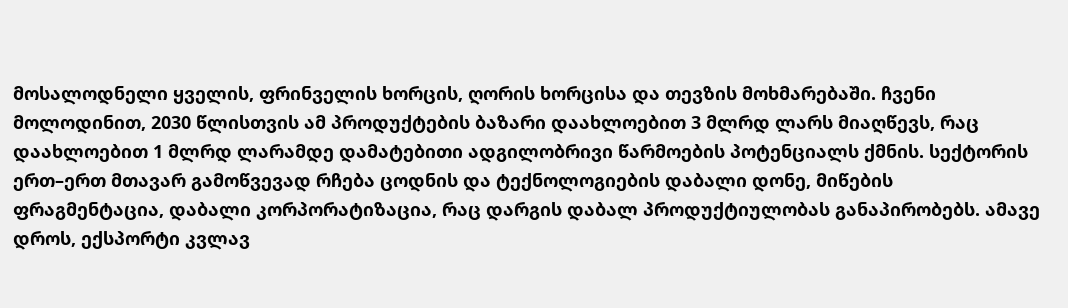მოსალოდნელი ყველის, ფრინველის ხორცის, ღორის ხორცისა და თევზის მოხმარებაში. ჩვენი მოლოდინით, 2030 წლისთვის ამ პროდუქტების ბაზარი დაახლოებით 3 მლრდ ლარს მიაღწევს, რაც დაახლოებით 1 მლრდ ლარამდე დამატებითი ადგილობრივი წარმოების პოტენციალს ქმნის. სექტორის ერთ–ერთ მთავარ გამოწვევად რჩება ცოდნის და ტექნოლოგიების დაბალი დონე, მიწების ფრაგმენტაცია, დაბალი კორპორატიზაცია, რაც დარგის დაბალ პროდუქტიულობას განაპირობებს. ამავე დროს, ექსპორტი კვლავ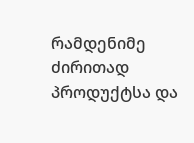რამდენიმე ძირითად პროდუქტსა და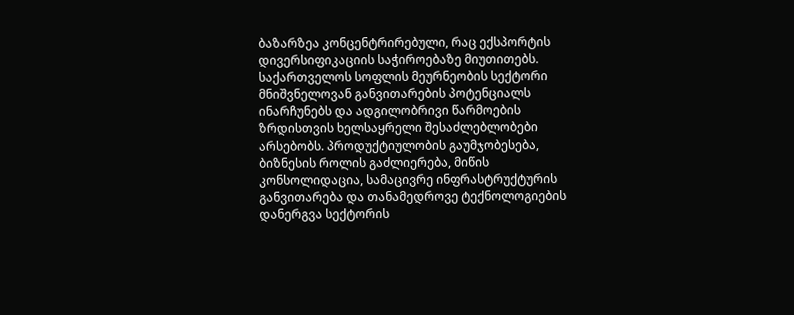ბაზარზეა კონცენტრირებული, რაც ექსპორტის დივერსიფიკაციის საჭიროებაზე მიუთითებს. საქართველოს სოფლის მეურნეობის სექტორი მნიშვნელოვან განვითარების პოტენციალს ინარჩუნებს და ადგილობრივი წარმოების ზრდისთვის ხელსაყრელი შესაძლებლობები არსებობს. პროდუქტიულობის გაუმჯობესება, ბიზნესის როლის გაძლიერება, მიწის კონსოლიდაცია, სამაცივრე ინფრასტრუქტურის განვითარება და თანამედროვე ტექნოლოგიების დანერგვა სექტორის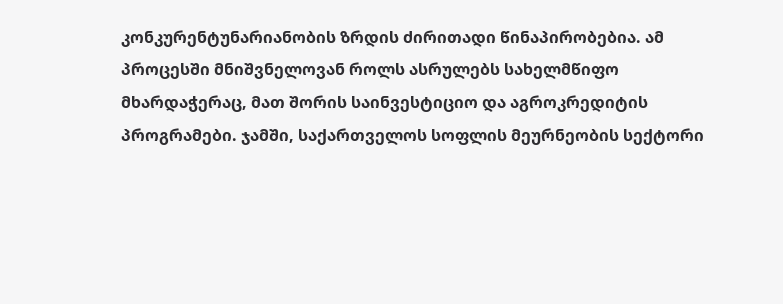კონკურენტუნარიანობის ზრდის ძირითადი წინაპირობებია. ამ პროცესში მნიშვნელოვან როლს ასრულებს სახელმწიფო მხარდაჭერაც, მათ შორის საინვესტიციო და აგროკრედიტის პროგრამები. ჯამში, საქართველოს სოფლის მეურნეობის სექტორი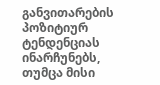განვითარების პოზიტიურ ტენდენციას ინარჩუნებს, თუმცა მისი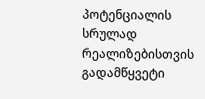პოტენციალის სრულად რეალიზებისთვის გადამწყვეტი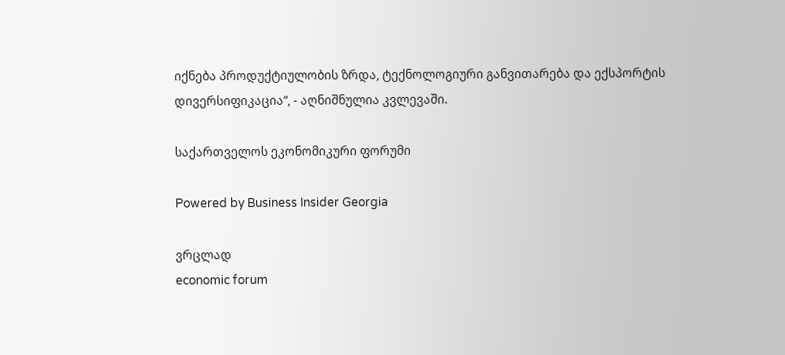იქნება პროდუქტიულობის ზრდა, ტექნოლოგიური განვითარება და ექსპორტის დივერსიფიკაცია“, - აღნიშნულია კვლევაში.

საქართველოს ეკონომიკური ფორუმი

Powered by Business Insider Georgia

ვრცლად
economic forum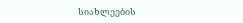სიახლეების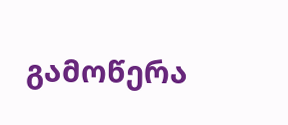გამოწერა